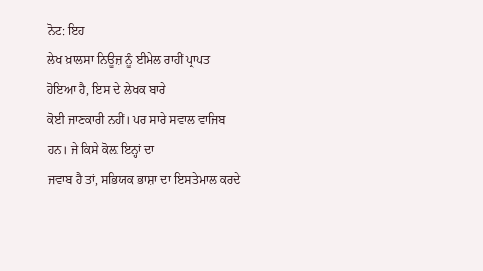ਨੋਟ: ਇਹ
ਲੇਖ ਖ਼ਾਲਸਾ ਨਿਊਜ਼ ਨੂੰ ਈਮੇਲ ਰਾਹੀਂ ਪ੍ਰਾਪਤ ਹੋਇਆ ਹੈ, ਇਸ ਦੇ ਲੇਖਕ ਬਾਰੇ
ਕੋਈ ਜਾਣਕਾਰੀ ਨਹੀਂ। ਪਰ ਸਾਰੇ ਸਵਾਲ ਵਾਜਿਬ ਹਨ। ਜੇ ਕਿਸੇ ਕੋਲ਼ ਇਨ੍ਹਾਂ ਦਾ
ਜਵਾਬ ਹੈ ਤਾਂ, ਸਭਿਯਕ ਭਾਸ਼ਾ ਦਾ ਇਸਤੇਮਾਲ ਕਰਦੇ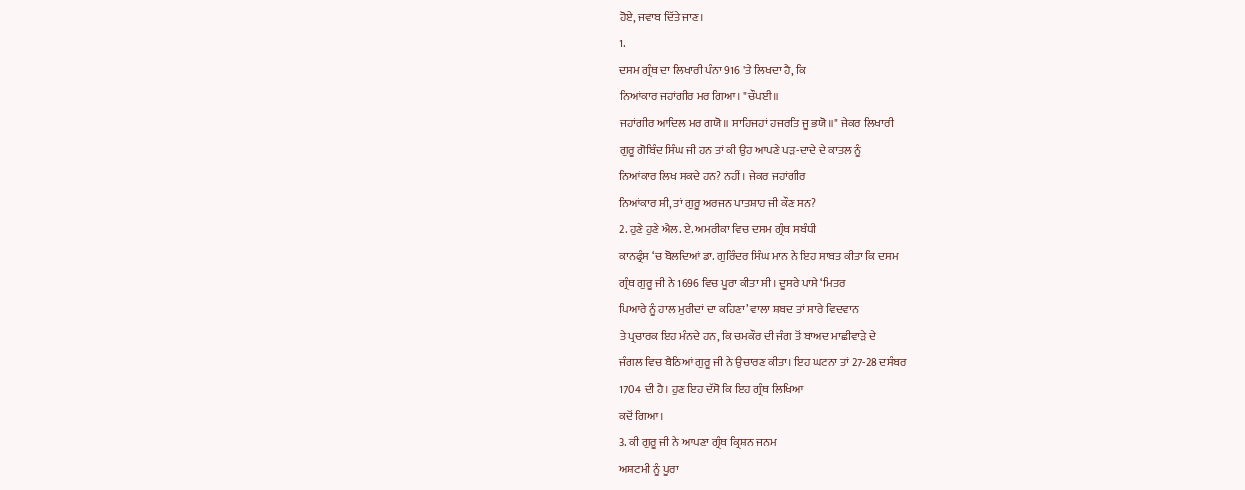ਹੋਏ, ਜਵਾਬ ਦਿੱਤੇ ਜਾਣ।
1.
ਦਸਮ ਗ੍ਰੰਥ ਦਾ ਲਿਖਾਰੀ ਪੰਨਾ 916 'ਤੇ ਲਿਖਦਾ ਹੈ, ਕਿ
ਨਿਆਂਕਾਰ ਜਹਾਂਗੀਰ ਮਰ ਗਿਆ। "ਚੌਪਈ॥
ਜਹਾਂਗੀਰ ਆਦਿਲ ਮਰ ਗਯੋ॥ ਸਾਹਿਜਹਾਂ ਹਜਰਤਿ ਜੂ ਭਯੋ॥" ਜੇਕਰ ਲਿਖਾਰੀ
ਗੁਰੂ ਗੋਬਿੰਦ ਸਿੰਘ ਜੀ ਹਨ ਤਾਂ ਕੀ ਉਹ ਆਪਣੇ ਪੜ-ਦਾਦੇ ਦੇ ਕਾਤਲ ਨੂੰ
ਨਿਆਂਕਾਰ ਲਿਖ ਸਕਦੇ ਹਨ? ਨਹੀਂ। ਜੇਕਰ ਜਹਾਂਗੀਰ
ਨਿਆਂਕਾਰ ਸੀ, ਤਾਂ ਗੁਰੂ ਅਰਜਨ ਪਾਤਸ਼ਾਹ ਜੀ ਕੌਣ ਸਨ?
2. ਹੁਣੇ ਹੁਣੇ ਐਲ. ਏ. ਅਮਰੀਕਾ ਵਿਚ ਦਸਮ ਗ੍ਰੰਥ ਸਬੰਧੀ
ਕਾਨਫ੍ਰੰਸ ‘ਚ ਬੋਲਦਿਆਂ ਡਾ. ਗੁਰਿੰਦਰ ਸਿੰਘ ਮਾਨ ਨੇ ਇਹ ਸਾਬਤ ਕੀਤਾ ਕਿ ਦਸਮ
ਗ੍ਰੰਥ ਗੁਰੂ ਜੀ ਨੇ 1696 ਵਿਚ ਪੂਰਾ ਕੀਤਾ ਸੀ। ਦੂਸਰੇ ਪਾਸੇ ‘ਮਿਤਰ
ਪਿਆਰੇ ਨੂੰ ਹਾਲ ਮੁਰੀਦਾਂ ਦਾ ਕਹਿਣਾ’ ਵਾਲਾ ਸ਼ਬਦ ਤਾਂ ਸਾਰੇ ਵਿਦਵਾਨ
ਤੇ ਪ੍ਰਚਾਰਕ ਇਹ ਮੰਨਦੇ ਹਨ, ਕਿ ਚਮਕੌਰ ਦੀ ਜੰਗ ਤੋਂ ਬਾਅਦ ਮਾਛੀਵਾੜੇ ਦੇ
ਜੰਗਲ ਵਿਚ ਬੈਠਿਆਂ ਗੁਰੂ ਜੀ ਨੇ ਉਚਾਰਣ ਕੀਤਾ। ਇਹ ਘਟਨਾ ਤਾਂ 27-28 ਦਸੰਬਰ
1704 ਦੀ ਹੈ। ਹੁਣ ਇਹ ਦੱਸੋ ਕਿ ਇਹ ਗ੍ਰੰਥ ਲਿਖਿਆ
ਕਦੋਂ ਗਿਆ।
3. ਕੀ ਗੁਰੂ ਜੀ ਨੇ ਆਪਣਾ ਗ੍ਰੰਥ ਕ੍ਰਿਸ਼ਨ ਜਨਮ
ਅਸ਼ਟਮੀ ਨੂੰ ਪੂਰਾ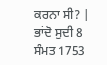ਕਰਨਾ ਸੀ? | ਭਾਂਦੋ ਸੁਦੀ 8 ਸੰਮਤ 1753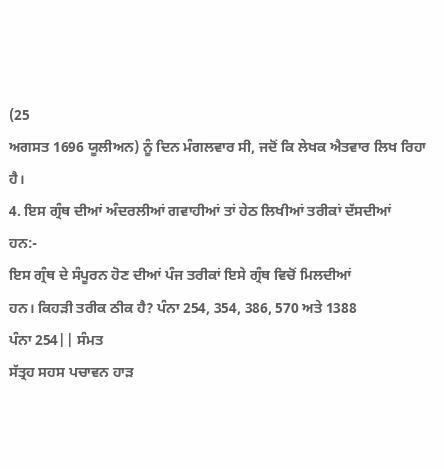(25
ਅਗਸਤ 1696 ਯੂਲੀਅਨ) ਨੂੰ ਦਿਨ ਮੰਗਲਵਾਰ ਸੀ, ਜਦੋਂ ਕਿ ਲੇਖਕ ਐਤਵਾਰ ਲਿਖ ਰਿਹਾ
ਹੈ।
4. ਇਸ ਗ੍ਰੰਥ ਦੀਆਂ ਅੰਦਰਲੀਆਂ ਗਵਾਹੀਆਂ ਤਾਂ ਹੇਠ ਲਿਖੀਆਂ ਤਰੀਕਾਂ ਦੱਸਦੀਆਂ
ਹਨ:-
ਇਸ ਗ੍ਰੰਥ ਦੇ ਸੰਪੂਰਨ ਹੋਣ ਦੀਆਂ ਪੰਜ ਤਰੀਕਾਂ ਇਸੇ ਗ੍ਰੰਥ ਵਿਚੋਂ ਮਿਲਦੀਆਂ
ਹਨ। ਕਿਹੜੀ ਤਰੀਕ ਠੀਕ ਹੈ? ਪੰਨਾ 254, 354, 386, 570 ਅਤੇ 1388
ਪੰਨਾ 254|| ਸੰਮਤ
ਸੱਤ੍ਰਹ ਸਹਸ ਪਚਾਵਨ ਹਾੜ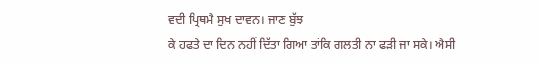ਵਦੀ ਪ੍ਰਿਥਮੈ ਸੁਖ ਦਾਵਨ। ਜਾਣ ਬੁੱਝ
ਕੇ ਹਫਤੇ ਦਾ ਦਿਨ ਨਹੀਂ ਦਿੱਤਾ ਗਿਆ ਤਾਂਕਿ ਗਲਤੀ ਨਾ ਫੜੀ ਜਾ ਸਕੇ। ਐਸੀ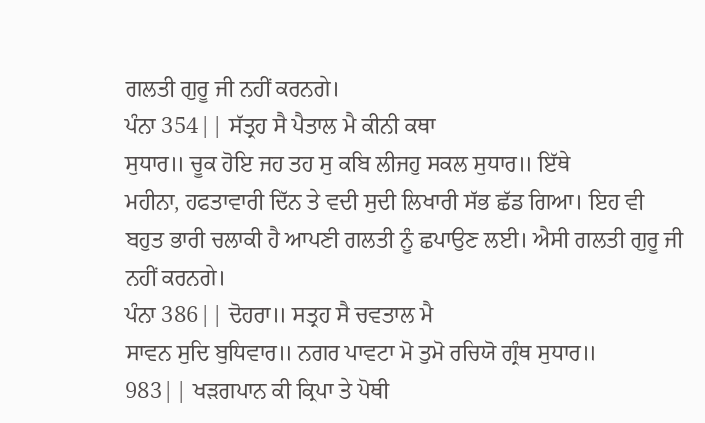ਗਲਤੀ ਗੁਰੂ ਜੀ ਨਹੀਂ ਕਰਨਗੇ।
ਪੰਨਾ 354|| ਸੱਤ੍ਰਹ ਸੈ ਪੈਤਾਲ ਮੈ ਕੀਨੀ ਕਥਾ
ਸੁਧਾਰ॥ ਚੂਕ ਹੋਇ ਜਹ ਤਹ ਸੁ ਕਬਿ ਲੀਜਹੁ ਸਕਲ ਸੁਧਾਰ॥ ਇੱਥੇ
ਮਹੀਨਾ, ਹਫਤਾਵਾਰੀ ਦਿੱਨ ਤੇ ਵਦੀ ਸੁਦੀ ਲਿਖਾਰੀ ਸੱਭ ਛੱਡ ਗਿਆ। ਇਹ ਵੀ
ਬਹੁਤ ਭਾਰੀ ਚਲਾਕੀ ਹੈ ਆਪਣੀ ਗਲਤੀ ਨੂੰ ਛਪਾਉਣ ਲਈ। ਐਸੀ ਗਲਤੀ ਗੁਰੂ ਜੀ
ਨਹੀਂ ਕਰਨਗੇ।
ਪੰਨਾ 386|| ਦੋਹਰਾ॥ ਸਤ੍ਰਹ ਸੈ ਚਵਤਾਲ ਮੈ
ਸਾਵਨ ਸੁਦਿ ਬੁਧਿਵਾਰ॥ ਨਗਰ ਪਾਵਟਾ ਮੋ ਤੁਮੋ ਰਚਿਯੋ ਗ੍ਰੰਥ ਸੁਧਾਰ॥
983|| ਖੜਗਪਾਨ ਕੀ ਕ੍ਰਿਪਾ ਤੇ ਪੋਥੀ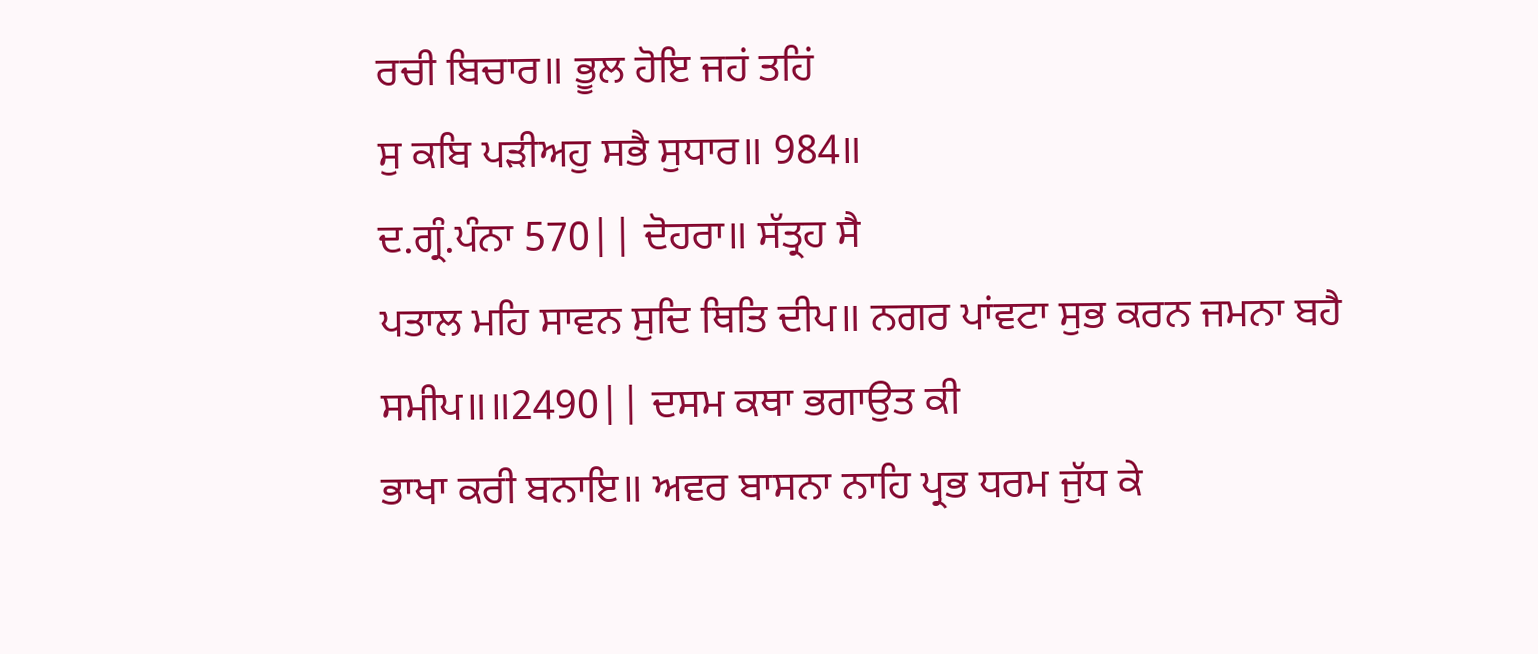ਰਚੀ ਬਿਚਾਰ॥ ਭੂਲ ਹੋਇ ਜਹਂ ਤਹਿਂ
ਸੁ ਕਬਿ ਪੜੀਅਹੁ ਸਭੈ ਸੁਧਾਰ॥ 984॥
ਦ.ਗ੍ਰੰ.ਪੰਨਾ 570|| ਦੋਹਰਾ॥ ਸੱਤ੍ਰਹ ਸੈ
ਪਤਾਲ ਮਹਿ ਸਾਵਨ ਸੁਦਿ ਥਿਤਿ ਦੀਪ॥ ਨਗਰ ਪਾਂਵਟਾ ਸੁਭ ਕਰਨ ਜਮਨਾ ਬਹੈ
ਸਮੀਪ॥॥2490|| ਦਸਮ ਕਥਾ ਭਗਾਉਤ ਕੀ
ਭਾਖਾ ਕਰੀ ਬਨਾਇ॥ ਅਵਰ ਬਾਸਨਾ ਨਾਹਿ ਪ੍ਰਭ ਧਰਮ ਜੁੱਧ ਕੇ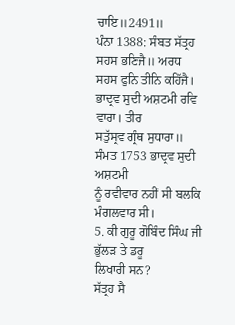ਚਾਇ॥2491॥
ਪੰਨਾ 1388: ਸੰਬਤ ਸੱਤ੍ਰਹ ਸਹਸ ਭਣਿਜੈ॥ ਅਰਧ
ਸਹਸ ਫੁਨਿ ਤੀਨਿ ਕਹਿੱਜੈ। ਭਾਦ੍ਰਵ ਸੁਦੀ ਅਸ਼ਟਮੀ ਰਵਿ ਵਾਰਾ। ਤੀਰ
ਸਤੁੱਸ੍ਰਵ ਗ੍ਰੰਥ ਸੁਧਾਰਾ॥ ਸੰਮਤ 1753 ਭਾਦ੍ਰਵ ਸੁਦੀ ਅਸ਼ਟਮੀ
ਨੂੰ ਰਵੀਵਾਰ ਨਹੀਂ ਸੀ ਬਲਕਿ ਮੰਗਲਵਾਰ ਸੀ।
5. ਕੀ ਗੁਰੂ ਗੋਬਿੰਦ ਸਿੰਘ ਜੀ ਭੁੱਲੜ ਤੇ ਡਰੂ
ਲਿਖਾਰੀ ਸਨ?
ਸੱਤ੍ਰਹ ਸੈ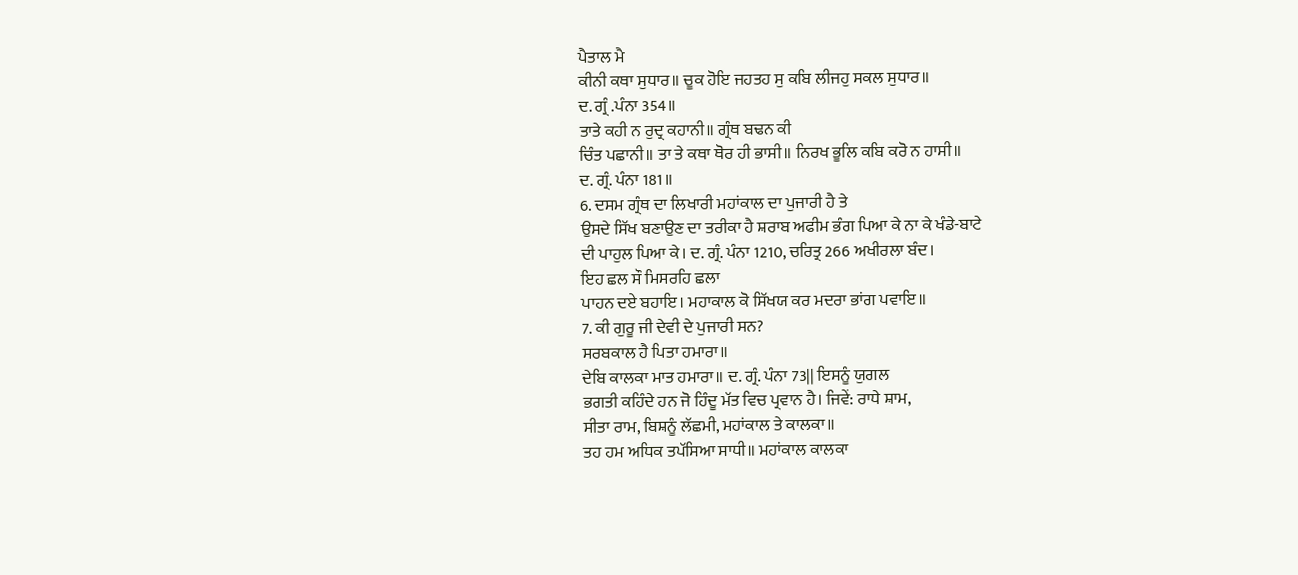ਪੈਤਾਲ ਮੈ
ਕੀਨੀ ਕਥਾ ਸੁਧਾਰ॥ ਚੂਕ ਹੋਇ ਜਹਤਹ ਸੁ ਕਬਿ ਲੀਜਹੁ ਸਕਲ ਸੁਧਾਰ॥
ਦ. ਗ੍ਰੰ .ਪੰਨਾ 354॥
ਤਾਤੇ ਕਹੀ ਨ ਰੁਦ੍ਰ ਕਹਾਨੀ॥ ਗ੍ਰੰਥ ਬਢਨ ਕੀ
ਚਿੰਤ ਪਛਾਨੀ॥ ਤਾ ਤੇ ਕਥਾ ਥੋਰ ਹੀ ਭਾਸੀ॥ ਨਿਰਖ ਭੂਲਿ ਕਬਿ ਕਰੋ ਨ ਹਾਸੀ॥
ਦ. ਗ੍ਰੰ. ਪੰਨਾ 181॥
6. ਦਸਮ ਗ੍ਰੰਥ ਦਾ ਲਿਖਾਰੀ ਮਹਾਂਕਾਲ ਦਾ ਪੁਜਾਰੀ ਹੈ ਤੇ
ਉਸਦੇ ਸਿੱਖ ਬਣਾਉਣ ਦਾ ਤਰੀਕਾ ਹੈ ਸ਼ਰਾਬ ਅਫੀਮ ਭੰਗ ਪਿਆ ਕੇ ਨਾ ਕੇ ਖੰਡੇ-ਬਾਟੇ
ਦੀ ਪਾਹੁਲ ਪਿਆ ਕੇ। ਦ. ਗ੍ਰੰ. ਪੰਨਾ 1210, ਚਰਿਤ੍ਰ 266 ਅਖੀਰਲਾ ਬੰਦ।
ਇਹ ਛਲ ਸੌ ਮਿਸਰਹਿ ਛਲਾ
ਪਾਹਨ ਦਏ ਬਹਾਇ। ਮਹਾਕਾਲ ਕੋ ਸਿੱਖਯ ਕਰ ਮਦਰਾ ਭਾਂਗ ਪਵਾਇ॥
7. ਕੀ ਗੁਰੂ ਜੀ ਦੇਵੀ ਦੇ ਪੁਜਾਰੀ ਸਨ?
ਸਰਬਕਾਲ ਹੈ ਪਿਤਾ ਹਮਾਰਾ॥
ਦੇਬਿ ਕਾਲਕਾ ਮਾਤ ਹਮਾਰਾ॥ ਦ. ਗ੍ਰੰ. ਪੰਨਾ 73|| ਇਸਨੂੰ ਯੁਗਲ
ਭਗਤੀ ਕਹਿੰਦੇ ਹਨ ਜੋ ਹਿੰਦੂ ਮੱਤ ਵਿਚ ਪ੍ਰਵਾਨ ਹੈ। ਜਿਵੇਂ: ਰਾਧੇ ਸ਼ਾਮ,
ਸੀਤਾ ਰਾਮ, ਬਿਸ਼ਨੂੰ ਲੱਛਮੀ, ਮਹਾਂਕਾਲ ਤੇ ਕਾਲਕਾ॥
ਤਹ ਹਮ ਅਧਿਕ ਤਪੱਸਿਆ ਸਾਧੀ॥ ਮਹਾਂਕਾਲ ਕਾਲਕਾ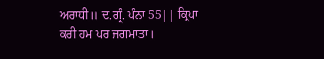ਅਰਾਧੀ॥ ਦ.ਗ੍ਰੰ. ਪੰਨਾ 55|| ਕ੍ਰਿਪਾ
ਕਰੀ ਹਮ ਪਰ ਜਗਮਾਤਾ।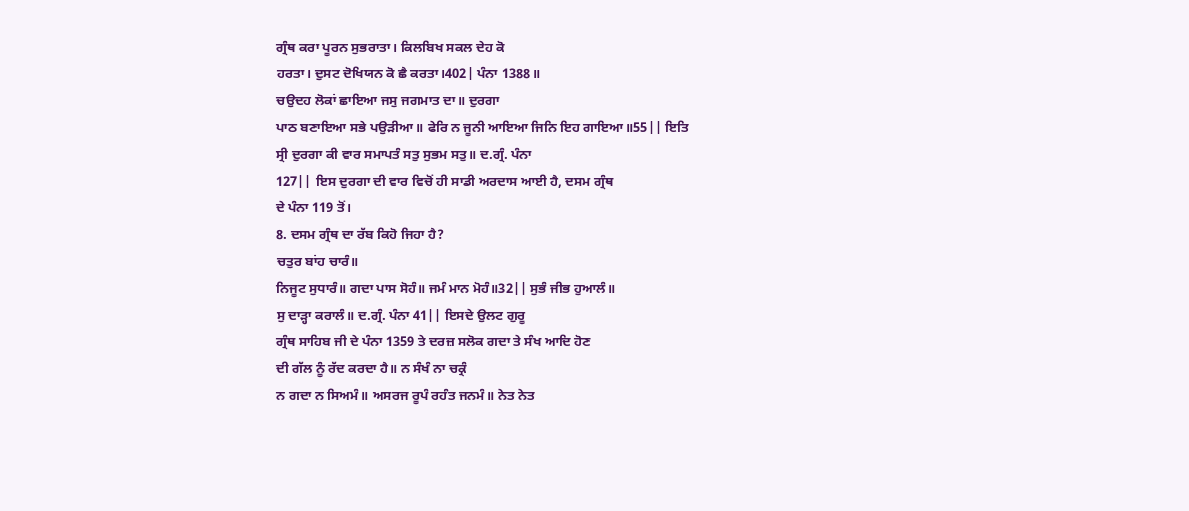ਗ੍ਰੰਥ ਕਰਾ ਪੂਰਨ ਸੁਭਰਾਤਾ। ਕਿਲਬਿਖ ਸਕਲ ਦੇਹ ਕੋ
ਹਰਤਾ। ਦੁਸਟ ਦੋਖਿਯਨ ਕੋ ਛੈ ਕਰਤਾ।402| ਪੰਨਾ 1388॥
ਚਉਦਹ ਲੋਕਾਂ ਛਾਇਆ ਜਸੁ ਜਗਮਾਤ ਦਾ॥ ਦੁਰਗਾ
ਪਾਠ ਬਣਾਇਆ ਸਭੇ ਪਉੜੀਆ॥ ਫੇਰਿ ਨ ਜੂਨੀ ਆਇਆ ਜਿਨਿ ਇਹ ਗਾਇਆ॥55|| ਇਤਿ
ਸ੍ਰੀ ਦੁਰਗਾ ਕੀ ਵਾਰ ਸਮਾਪਤੰ ਸਤੁ ਸੁਭਮ ਸਤੁ॥ ਦ.ਗ੍ਰੰ. ਪੰਨਾ
127|| ਇਸ ਦੁਰਗਾ ਦੀ ਵਾਰ ਵਿਚੋਂ ਹੀ ਸਾਡੀ ਅਰਦਾਸ ਆਈ ਹੈ, ਦਸਮ ਗ੍ਰੰਥ
ਦੇ ਪੰਨਾ 119 ਤੋਂ।
8. ਦਸਮ ਗ੍ਰੰਥ ਦਾ ਰੱਬ ਕਿਹੋ ਜਿਹਾ ਹੈ?
ਚਤੁਰ ਬਾਂਹ ਚਾਰੰ॥
ਨਿਜੂਟ ਸੁਧਾਰੰ॥ ਗਦਾ ਪਾਸ ਸੋਹੰ॥ ਜਮੰ ਮਾਨ ਮੋਹੰ॥32|| ਸੁਭੰ ਜੀਭ ਹੁਆਲੰ॥
ਸੁ ਦਾੜ੍ਹਾ ਕਰਾਲੰ॥ ਦ.ਗ੍ਰੰ. ਪੰਨਾ 41|| ਇਸਦੇ ਉਲਟ ਗੁਰੂ
ਗ੍ਰੰਥ ਸਾਹਿਬ ਜੀ ਦੇ ਪੰਨਾ 1359 ਤੇ ਦਰਜ਼ ਸਲੋਕ ਗਦਾ ਤੇ ਸੰਖ ਆਦਿ ਹੋਣ
ਦੀ ਗੱਲ ਨੂੰ ਰੱਦ ਕਰਦਾ ਹੈ॥ ਨ ਸੰਖੰ ਨਾ ਚਕ੍ਰੰ
ਨ ਗਦਾ ਨ ਸਿਅਮੰ॥ ਅਸਰਜ ਰੂਪੰ ਰਹੰਤ ਜਨਮੰ॥ ਨੇਤ ਨੇਤ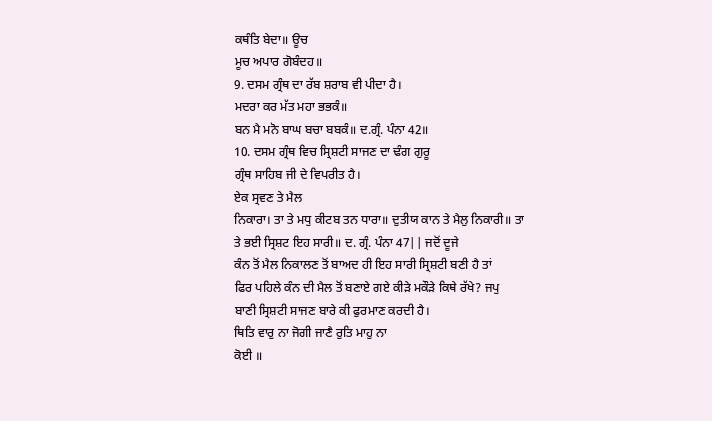ਕਥੰਤਿ ਬੇਦਾ॥ ਊਚ
ਮੂਚ ਅਪਾਰ ਗੋਬੰਦਹ॥
9. ਦਸਮ ਗ੍ਰੰਥ ਦਾ ਰੱਬ ਸ਼ਰਾਬ ਵੀ ਪੀਦਾ ਹੈ।
ਮਦਰਾ ਕਰ ਮੱਤ ਮਹਾ ਭਭਕੰ॥
ਬਨ ਮੈ ਮਨੋ ਬਾਘ ਬਚਾ ਬਬਕੰ॥ ਦ.ਗ੍ਰੰ. ਪੰਨਾ 42॥
10. ਦਸਮ ਗ੍ਰੰਥ ਵਿਚ ਸ੍ਰਿਸ਼ਟੀ ਸਾਜਣ ਦਾ ਢੰਗ ਗੁਰੂ
ਗ੍ਰੰਥ ਸਾਹਿਬ ਜੀ ਦੇ ਵਿਪਰੀਤ ਹੈ।
ਏਕ ਸ੍ਰਵਣ ਤੇ ਮੈਲ
ਨਿਕਾਰਾ। ਤਾ ਤੇ ਮਧੁ ਕੀਟਬ ਤਨ ਧਾਰਾ॥ ਦੁਤੀਯ ਕਾਨ ਤੇ ਮੈਲੁ ਨਿਕਾਰੀ॥ ਤਾ
ਤੇ ਭਈ ਸ੍ਰਿਸ਼ਟ ਇਹ ਸਾਰੀ॥ ਦ. ਗ੍ਰੰ. ਪੰਨਾ 47|| ਜਦੋਂ ਦੂਜੇ
ਕੰਨ ਤੋਂ ਮੈਲ ਨਿਕਾਲਣ ਤੋਂ ਬਾਅਦ ਹੀ ਇਹ ਸਾਰੀ ਸ੍ਰਿਸ਼ਟੀ ਬਣੀ ਹੈ ਤਾਂ
ਫਿਰ ਪਹਿਲੇ ਕੰਨ ਦੀ ਮੈਲ ਤੋਂ ਬਣਾਏ ਗਏ ਕੀੜੇ ਮਕੌੜੇ ਕਿਥੇ ਰੱਖੇ? ਜਪੁ
ਬਾਣੀ ਸ੍ਰਿਸ਼ਟੀ ਸਾਜਣ ਬਾਰੇ ਕੀ ਫੁਰਮਾਣ ਕਰਦੀ ਹੈ।
ਥਿਤਿ ਵਾਰੁ ਨਾ ਜੋਗੀ ਜਾਣੈ ਰੁਤਿ ਮਾਹੁ ਨਾ
ਕੋਈ ॥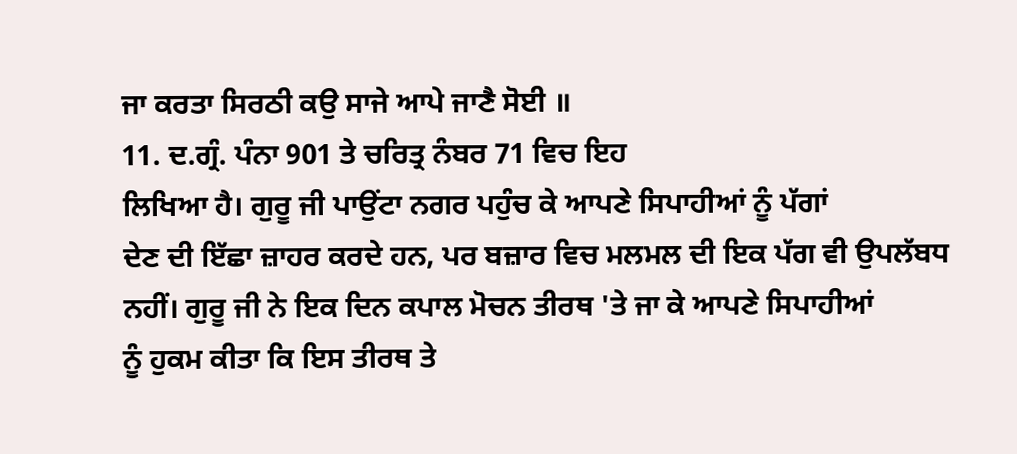ਜਾ ਕਰਤਾ ਸਿਰਠੀ ਕਉ ਸਾਜੇ ਆਪੇ ਜਾਣੈ ਸੋਈ ॥
11. ਦ.ਗ੍ਰੰ. ਪੰਨਾ 901 ਤੇ ਚਰਿਤ੍ਰ ਨੰਬਰ 71 ਵਿਚ ਇਹ
ਲਿਖਿਆ ਹੈ। ਗੁਰੂ ਜੀ ਪਾਉਂਟਾ ਨਗਰ ਪਹੁੰਚ ਕੇ ਆਪਣੇ ਸਿਪਾਹੀਆਂ ਨੂੰ ਪੱਗਾਂ
ਦੇਣ ਦੀ ਇੱਛਾ ਜ਼ਾਹਰ ਕਰਦੇ ਹਨ, ਪਰ ਬਜ਼ਾਰ ਵਿਚ ਮਲਮਲ ਦੀ ਇਕ ਪੱਗ ਵੀ ਉਪਲੱਬਧ
ਨਹੀਂ। ਗੁਰੂ ਜੀ ਨੇ ਇਕ ਦਿਨ ਕਪਾਲ ਮੋਚਨ ਤੀਰਥ 'ਤੇ ਜਾ ਕੇ ਆਪਣੇ ਸਿਪਾਹੀਆਂ
ਨੂੰ ਹੁਕਮ ਕੀਤਾ ਕਿ ਇਸ ਤੀਰਥ ਤੇ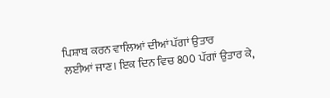ਪਿਸ਼ਾਬ ਕਰਨ ਵਾਲਿਆਂ ਦੀਆਂ ਪੱਗਾਂ ਉਤਾਰ
ਲਈਆਂ ਜਾਣ। ਇਕ ਦਿਨ ਵਿਚ 800 ਪੱਗਾਂ ਉਤਾਰ ਕੇ,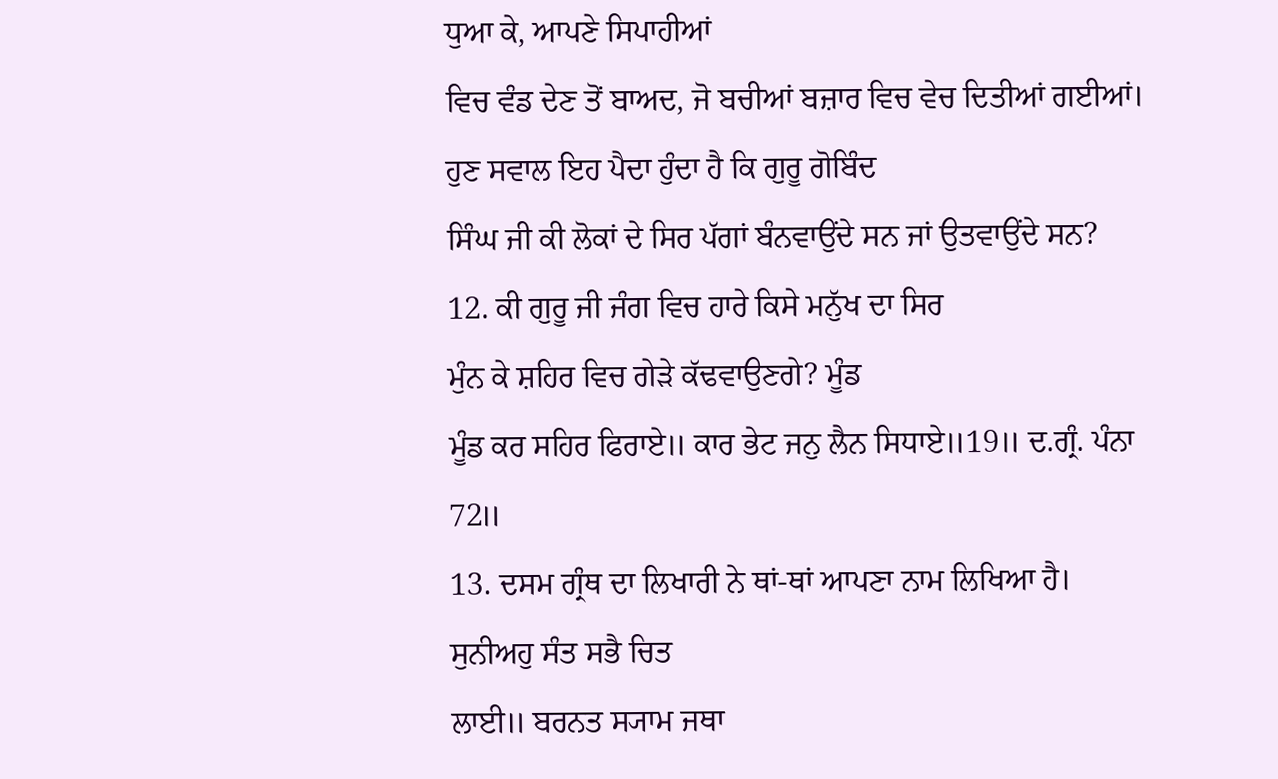ਧੁਆ ਕੇ, ਆਪਣੇ ਸਿਪਾਹੀਆਂ
ਵਿਚ ਵੰਡ ਦੇਣ ਤੋਂ ਬਾਅਦ, ਜੋ ਬਚੀਆਂ ਬਜ਼ਾਰ ਵਿਚ ਵੇਚ ਦਿਤੀਆਂ ਗਈਆਂ।
ਹੁਣ ਸਵਾਲ ਇਹ ਪੈਦਾ ਹੁੰਦਾ ਹੈ ਕਿ ਗੁਰੂ ਗੋਬਿੰਦ
ਸਿੰਘ ਜੀ ਕੀ ਲੋਕਾਂ ਦੇ ਸਿਰ ਪੱਗਾਂ ਬੰਨਵਾਉਂਦੇ ਸਨ ਜਾਂ ਉਤਵਾਉਂਦੇ ਸਨ?
12. ਕੀ ਗੁਰੂ ਜੀ ਜੰਗ ਵਿਚ ਹਾਰੇ ਕਿਸੇ ਮਨੁੱਖ ਦਾ ਸਿਰ
ਮੁੰਨ ਕੇ ਸ਼ਹਿਰ ਵਿਚ ਗੇੜੇ ਕੱਢਵਾਉਣਗੇ? ਮੂੰਡ
ਮੂੰਡ ਕਰ ਸਹਿਰ ਫਿਰਾਏ॥ ਕਾਰ ਭੇਟ ਜਨੁ ਲੈਨ ਸਿਧਾਏ॥19॥ ਦ.ਗ੍ਰੰ. ਪੰਨਾ
72॥
13. ਦਸਮ ਗ੍ਰੰਥ ਦਾ ਲਿਖਾਰੀ ਨੇ ਥਾਂ-ਥਾਂ ਆਪਣਾ ਨਾਮ ਲਿਖਿਆ ਹੈ।
ਸੁਨੀਅਹੁ ਸੰਤ ਸਭੈ ਚਿਤ
ਲਾਈ॥ ਬਰਨਤ ਸ੍ਯਾਮ ਜਥਾ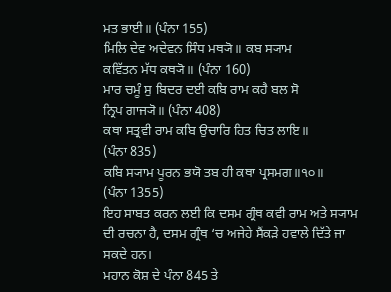ਮਤ ਭਾਈ॥ (ਪੰਨਾ 155)
ਮਿਲਿ ਦੇਵ ਅਦੇਵਨ ਸਿੰਧ ਮਥ੍ਯੋ॥ ਕਬ ਸ੍ਯਾਮ
ਕਵਿੱਤਨ ਮੱਧ ਕਥ੍ਯੋ॥ (ਪੰਨਾ 160)
ਮਾਰ ਚਮੂੰ ਸੁ ਬਿਦਰ ਦਈ ਕਬਿ ਰਾਮ ਕਹੈ ਬਲ ਸੋ
ਨ੍ਰਿਪ ਗਾਜ੍ਯੋ॥ (ਪੰਨਾ 408)
ਕਥਾ ਸਤ੍ਰਵੀ ਰਾਮ ਕਬਿ ਉਚਾਰਿ ਹਿਤ ਚਿਤ ਲਾਇ॥
(ਪੰਨਾ 835)
ਕਬਿ ਸ੍ਯਾਮ ਪੂਰਨ ਭਯੋ ਤਬ ਹੀ ਕਥਾ ਪ੍ਰਸਮਗ॥੧੦॥
(ਪੰਨਾ 1355)
ਇਹ ਸਾਬਤ ਕਰਨ ਲਈ ਕਿ ਦਸਮ ਗ੍ਰੰਥ ਕਵੀ ਰਾਮ ਅਤੇ ਸ੍ਯਾਮ
ਦੀ ਰਚਨਾ ਹੈ, ਦਸਮ ਗ੍ਰੰਥ ‘ਚ ਅਜੇਹੇ ਸੈਂਕੜੇ ਹਵਾਲੇ ਦਿੱਤੇ ਜਾ ਸਕਦੇ ਹਨ।
ਮਹਾਨ ਕੋਸ਼ ਦੇ ਪੰਨਾ 845 ਤੇ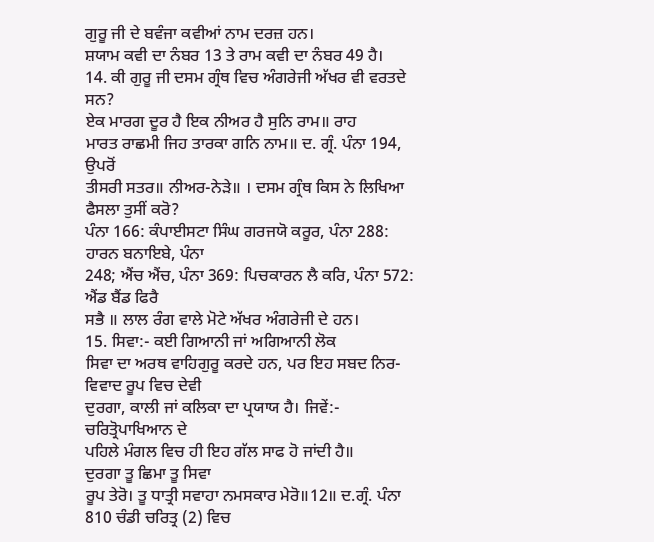ਗੁਰੂ ਜੀ ਦੇ ਬਵੰਜਾ ਕਵੀਆਂ ਨਾਮ ਦਰਜ਼ ਹਨ।
ਸ਼ਯਾਮ ਕਵੀ ਦਾ ਨੰਬਰ 13 ਤੇ ਰਾਮ ਕਵੀ ਦਾ ਨੰਬਰ 49 ਹੈ।
14. ਕੀ ਗੁਰੂ ਜੀ ਦਸਮ ਗ੍ਰੰਥ ਵਿਚ ਅੰਗਰੇਜੀ ਅੱਖਰ ਵੀ ਵਰਤਦੇ ਸਨ?
ਏਕ ਮਾਰਗ ਦੂਰ ਹੈ ਇਕ ਨੀਅਰ ਹੈ ਸੁਨਿ ਰਾਮ॥ ਰਾਹ
ਮਾਰਤ ਰਾਛਮੀ ਜਿਹ ਤਾਰਕਾ ਗਨਿ ਨਾਮ॥ ਦ. ਗ੍ਰੰ. ਪੰਨਾ 194, ਉਪਰੋਂ
ਤੀਸਰੀ ਸਤਰ॥ ਨੀਅਰ-ਨੇੜੇ॥ । ਦਸਮ ਗ੍ਰੰਥ ਕਿਸ ਨੇ ਲਿਖਿਆ ਫੈਸਲਾ ਤੁਸੀਂ ਕਰੋ?
ਪੰਨਾ 166: ਕੰਪਾਈਸਟਾ ਸਿੰਘ ਗਰਜਯੋ ਕਰੂਰ, ਪੰਨਾ 288: ਹਾਰਨ ਬਨਾਇਬੇ, ਪੰਨਾ
248; ਐਂਚ ਐਂਚ, ਪੰਨਾ 369: ਪਿਚਕਾਰਨ ਲੈ ਕਰਿ, ਪੰਨਾ 572: ਐਂਡ ਬੈਂਡ ਫਿਰੈ
ਸਭੈ ॥ ਲਾਲ ਰੰਗ ਵਾਲੇ ਮੋਟੇ ਅੱਖਰ ਅੰਗਰੇਜੀ ਦੇ ਹਨ।
15. ਸਿਵਾ:- ਕਈ ਗਿਆਨੀ ਜਾਂ ਅਗਿਆਨੀ ਲੋਕ
ਸਿਵਾ ਦਾ ਅਰਥ ਵਾਹਿਗੁਰੂ ਕਰਦੇ ਹਨ, ਪਰ ਇਹ ਸਬਦ ਨਿਰ-ਵਿਵਾਦ ਰੂਪ ਵਿਚ ਦੇਵੀ
ਦੁਰਗਾ, ਕਾਲੀ ਜਾਂ ਕਲਿਕਾ ਦਾ ਪ੍ਰਯਾਯ ਹੈ। ਜਿਵੇਂ:- ਚਰਿਤ੍ਰੋਪਾਖਿਆਨ ਦੇ
ਪਹਿਲੇ ਮੰਗਲ ਵਿਚ ਹੀ ਇਹ ਗੱਲ ਸਾਫ ਹੋ ਜਾਂਦੀ ਹੈ॥
ਦੁਰਗਾ ਤੂ ਛਿਮਾ ਤੂ ਸਿਵਾ
ਰੂਪ ਤੇਰੋ। ਤੂ ਧਾਤ੍ਰੀ ਸਵਾਹਾ ਨਮਸਕਾਰ ਮੇਰੋ॥12॥ ਦ.ਗ੍ਰੰ. ਪੰਨਾ
810 ਚੰਡੀ ਚਰਿਤ੍ਰ (2) ਵਿਚ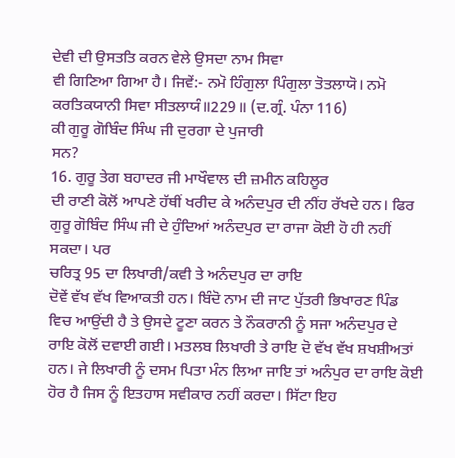ਦੇਵੀ ਦੀ ਉਸਤਤਿ ਕਰਨ ਵੇਲੇ ਉਸਦਾ ਨਾਮ ਸਿਵਾ
ਵੀ ਗਿਣਿਆ ਗਿਆ ਹੈ। ਜਿਵੇਂ:- ਨਮੋ ਹਿੰਗੁਲਾ ਪਿੰਗੁਲਾ ਤੋਤਲਾਯੋ। ਨਮੋ
ਕਰਤਿਕਯਾਨੀ ਸਿਵਾ ਸੀਤਲਾਯੰ॥229॥ (ਦ.ਗ੍ਰੰ. ਪੰਨਾ 116)
ਕੀ ਗੁਰੂ ਗੋਬਿੰਦ ਸਿੰਘ ਜੀ ਦੁਰਗਾ ਦੇ ਪੁਜਾਰੀ
ਸਨ?
16. ਗੁਰੂ ਤੇਗ ਬਹਾਦਰ ਜੀ ਮਾਖੌਵਾਲ ਦੀ ਜ਼ਮੀਨ ਕਹਿਲੂਰ
ਦੀ ਰਾਣੀ ਕੋਲੋਂ ਆਪਣੇ ਹੱਥੀਂ ਖਰੀਦ ਕੇ ਅਨੰਦਪੁਰ ਦੀ ਨੀਂਹ ਰੱਖਦੇ ਹਨ। ਫਿਰ
ਗੁਰੂ ਗੋਬਿੰਦ ਸਿੰਘ ਜੀ ਦੇ ਹੁੰਦਿਆਂ ਅਨੰਦਪੁਰ ਦਾ ਰਾਜਾ ਕੋਈ ਹੋ ਹੀ ਨਹੀਂ
ਸਕਦਾ। ਪਰ
ਚਰਿਤ੍ਰ 95 ਦਾ ਲਿਖਾਰੀ/ਕਵੀ ਤੇ ਅਨੰਦਪੁਰ ਦਾ ਰਾਇ
ਦੋਵੇਂ ਵੱਖ ਵੱਖ ਵਿਆਕਤੀ ਹਨ। ਬਿੰਦੋ ਨਾਮ ਦੀ ਜਾਟ ਪੁੱਤਰੀ ਭਿਖਾਰਣ ਪਿੰਡ
ਵਿਚ ਆਉਂਦੀ ਹੈ ਤੇ ਉਸਦੇ ਟੂਣਾ ਕਰਨ ਤੇ ਨੌਕਰਾਨੀ ਨੂੰ ਸਜਾ ਅਨੰਦਪੁਰ ਦੇ
ਰਾਇ ਕੋਲੋਂ ਦਵਾਈ ਗਈ। ਮਤਲਬ ਲਿਖਾਰੀ ਤੇ ਰਾਇ ਦੋ ਵੱਖ ਵੱਖ ਸ਼ਖਸ਼ੀਅਤਾਂ
ਹਨ। ਜੇ ਲਿਖਾਰੀ ਨੂੰ ਦਸਮ ਪਿਤਾ ਮੰਨ ਲਿਆ ਜਾਇ ਤਾਂ ਅਨੰਪੁਰ ਦਾ ਰਾਇ ਕੋਈ
ਹੋਰ ਹੈ ਜਿਸ ਨੂੰ ਇਤਹਾਸ ਸਵੀਕਾਰ ਨਹੀਂ ਕਰਦਾ। ਸਿੱਟਾ ਇਹ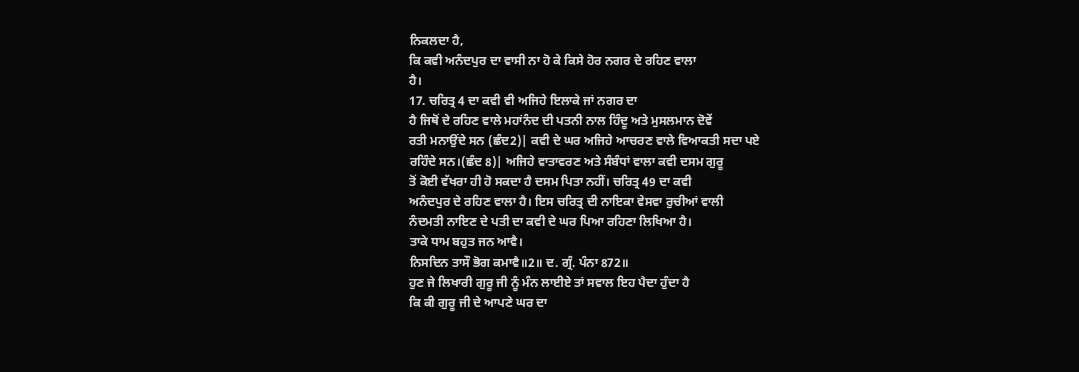ਨਿਕਲਦਾ ਹੈ,
ਕਿ ਕਵੀ ਅਨੰਦਪੁਰ ਦਾ ਵਾਸੀ ਨਾ ਹੋ ਕੇ ਕਿਸੇ ਹੋਰ ਨਗਰ ਦੇ ਰਹਿਣ ਵਾਲਾ
ਹੈ।
17. ਚਰਿਤ੍ਰ 4 ਦਾ ਕਵੀ ਵੀ ਅਜਿਹੇ ਇਲਾਕੇ ਜਾਂ ਨਗਰ ਦਾ
ਹੈ ਜਿਥੋਂ ਦੇ ਰਹਿਣ ਵਾਲੇ ਮਹਾਂਨੰਦ ਦੀ ਪਤਨੀ ਨਾਲ ਹਿੰਦੂ ਅਤੇ ਮੁਸਲਮਾਨ ਦੋਵੇਂ
ਰਤੀ ਮਨਾਉਂਦੇ ਸਨ (ਛੰਦ2)| ਕਵੀ ਦੇ ਘਰ ਅਜਿਹੇ ਆਚਰਣ ਵਾਲੇ ਵਿਆਕਤੀ ਸਦਾ ਪਏ
ਰਹਿੰਦੇ ਸਨ।(ਛੰਦ 8)| ਅਜਿਹੇ ਵਾਤਾਵਰਣ ਅਤੇ ਸੰਬੰਧਾਂ ਵਾਲਾ ਕਵੀ ਦਸਮ ਗੁਰੂ
ਤੋਂ ਕੋਈ ਵੱਖਰਾ ਹੀ ਹੋ ਸਕਦਾ ਹੈ ਦਸਮ ਪਿਤਾ ਨਹੀਂ। ਚਰਿਤ੍ਰ 49 ਦਾ ਕਵੀ
ਅਨੰਦਪੁਰ ਦੇ ਰਹਿਣ ਵਾਲਾ ਹੈ। ਇਸ ਚਰਿਤ੍ਰ ਦੀ ਨਾਇਕਾ ਵੇਸਵਾ ਰੁਚੀਆਂ ਵਾਲੀ
ਨੰਦਮਤੀ ਨਾਇਣ ਦੇ ਪਤੀ ਦਾ ਕਵੀ ਦੇ ਘਰ ਪਿਆ ਰਹਿਣਾ ਲਿਖਿਆ ਹੈ।
ਤਾਕੇ ਧਾਮ ਬਹੁਤ ਜਨ ਆਵੈ।
ਨਿਸਦਿਨ ਤਾਸੌ ਭੋਗ ਕਮਾਵੈ॥2॥ ਦ. ਗ੍ਰੰ. ਪੰਨਾ 872॥
ਹੁਣ ਜੇ ਲਿਖਾਰੀ ਗੁਰੂ ਜੀ ਨੂੰ ਮੰਨ ਲਾਈਏ ਤਾਂ ਸਵਾਲ ਇਹ ਪੈਦਾ ਹੁੰਦਾ ਹੈ
ਕਿ ਕੀ ਗੁਰੂ ਜੀ ਦੇ ਆਪਣੇ ਘਰ ਦਾ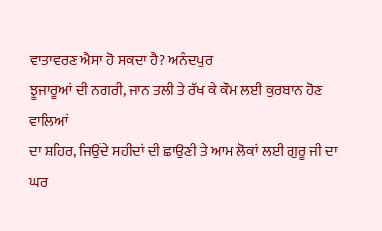ਵਾਤਾਵਰਣ ਐਸਾ ਹੋ ਸਕਦਾ ਹੈ? ਅਨੰਦਪੁਰ
ਝੂਜਾਰੂਆਂ ਦੀ ਨਗਰੀ, ਜਾਨ ਤਲੀ ਤੇ ਰੱਖ ਕੇ ਕੌਮ ਲਈ ਕੁਰਬਾਨ ਹੋਣ ਵਾਲਿਆਂ
ਦਾ ਸ਼ਹਿਰ, ਜਿਉਂਦੇ ਸਹੀਦਾਂ ਦੀ ਛਾਉਣੀ ਤੇ ਆਮ ਲੋਕਾਂ ਲਈ ਗੁਰੂ ਜੀ ਦਾ
ਘਰ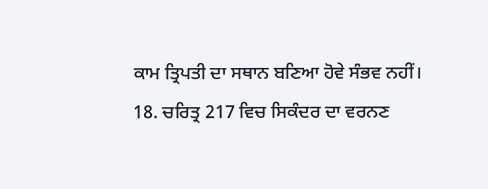ਕਾਮ ਤ੍ਰਿਪਤੀ ਦਾ ਸਥਾਨ ਬਣਿਆ ਹੋਵੇ ਸੰਭਵ ਨਹੀਂ।
18. ਚਰਿਤ੍ਰ 217 ਵਿਚ ਸਿਕੰਦਰ ਦਾ ਵਰਨਣ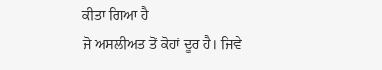ਕੀਤਾ ਗਿਆ ਹੈ
ਜੋ ਅਸਲੀਅਤ ਤੋਂ ਕੋਹਾਂ ਦੂਰ ਹੈ। ਜਿਵੇ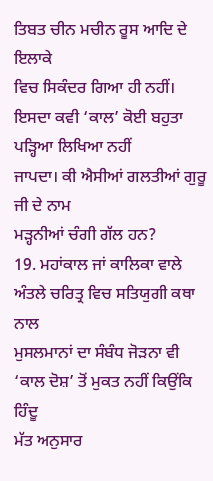ਤਿਬਤ ਚੀਨ ਮਚੀਨ ਰੂਸ ਆਦਿ ਦੇ ਇਲਾਕੇ
ਵਿਚ ਸਿਕੰਦਰ ਗਿਆ ਹੀ ਨਹੀਂ। ਇਸਦਾ ਕਵੀ ‘ਕਾਲ’ ਕੋਈ ਬਹੁਤਾ ਪੜ੍ਹਿਆ ਲਿਖਿਆ ਨਹੀਂ
ਜਾਪਦਾ। ਕੀ ਐਸੀਆਂ ਗਲਤੀਆਂ ਗੁਰੂ ਜੀ ਦੇ ਨਾਮ
ਮੜ੍ਹਨੀਆਂ ਚੰਗੀ ਗੱਲ ਹਨ?
19. ਮਹਾਂਕਾਲ ਜਾਂ ਕਾਲਿਕਾ ਵਾਲੇ ਅੰਤਲੇ ਚਰਿਤ੍ਰ ਵਿਚ ਸਤਿਯੁਗੀ ਕਥਾ ਨਾਲ
ਮੁਸਲਮਾਨਾਂ ਦਾ ਸੰਬੰਧ ਜੋੜਨਾ ਵੀ ‘ਕਾਲ ਦੋਸ਼’ ਤੋਂ ਮੁਕਤ ਨਹੀਂ ਕਿਉਂਕਿ ਹਿੰਦੂ
ਮੱਤ ਅਨੁਸਾਰ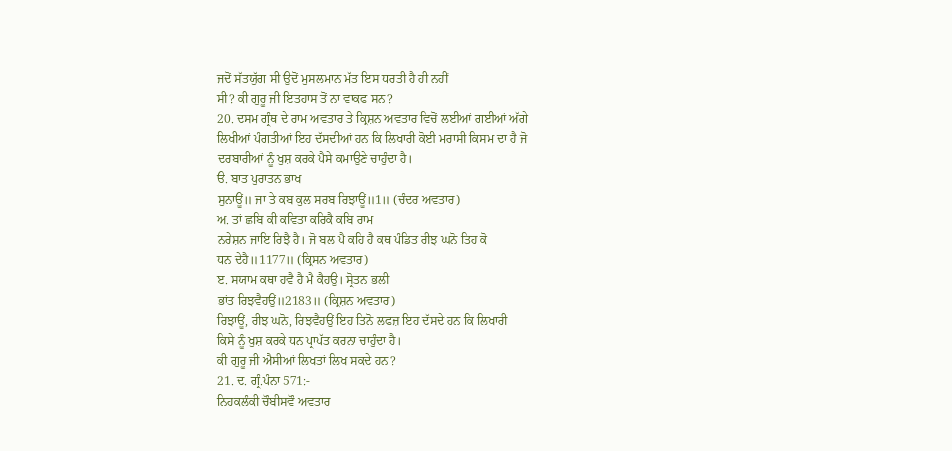ਜਦੋਂ ਸੱਤਯੁੱਗ ਸੀ ਉਦੋਂ ਮੁਸਲਮਾਨ ਮੱਤ ਇਸ ਧਰਤੀ ਹੈ ਹੀ ਨਹੀਂ
ਸੀ? ਕੀ ਗੁਰੂ ਜੀ ਇਤਹਾਸ ਤੋਂ ਨਾ ਵਾਕਫ ਸਨ?
20. ਦਸਮ ਗ੍ਰੰਥ ਦੇ ਰਾਮ ਅਵਤਾਰ ਤੇ ਕ੍ਰਿਸ਼ਨ ਅਵਤਾਰ ਵਿਚੋਂ ਲਈਆਂ ਗਈਆਂ ਅੱਗੇ
ਲਿਖੀਆਂ ਪੰਗਤੀਆਂ ਇਹ ਦੱਸਦੀਆਂ ਹਨ ਕਿ ਲਿਖਾਰੀ ਕੋਈ ਮਰਾਸੀ ਕਿਸਮ ਦਾ ਹੈ ਜੋ
ਦਰਬਾਰੀਆਂ ਨੂੰ ਖੁਸ਼ ਕਰਕੇ ਪੈਸੇ ਕਮਾਉਣੇ ਚਾਹੁੰਦਾ ਹੈ।
ੳ. ਬਾਤ ਪੁਰਾਤਨ ਭਾਖ
ਸੁਨਾਊਂ॥ ਜਾ ਤੇ ਕਬ ਕੁਲ ਸਰਬ ਰਿਝਾਊਂ॥1॥ (ਚੰਦਰ ਅਵਤਾਰ)
ਅ. ਤਾਂ ਛਬਿ ਕੀ ਕਵਿਤਾ ਕਰਿਕੈ ਕਬਿ ਰਾਮ
ਨਰੇਸ਼ਨ ਜਾਇ ਰਿਝੈ ਹੈ। ਜੋ ਬਲ ਪੈ ਕਹਿ ਹੈ ਕਥ ਪੰਡਿਤ ਰੀਝ ਘਨੋ ਤਿਹ ਕੋ
ਧਨ ਦੇਹੈ॥1177॥ (ਕ੍ਰਿਸਨ ਅਵਤਾਰ)
ੲ. ਸਯਾਮ ਕਥਾ ਹਵੈ ਹੈ ਮੈ ਕੈਹਉ। ਸ੍ਰੋਤਨ ਭਲੀ
ਭਾਂਤ ਰਿਝਵੈਹਉਂ॥2183॥ (ਕ੍ਰਿਸ਼ਨ ਅਵਤਾਰ)
ਰਿਝਾਊਂ, ਰੀਝ ਘਨੋ, ਰਿਝਵੈਹਉਂ ਇਹ ਤਿਨੋ ਲਫਜ਼ ਇਹ ਦੱਸਦੇ ਹਨ ਕਿ ਲਿਖਾਰੀ
ਕਿਸੇ ਨੂੰ ਖੁਸ਼ ਕਰਕੇ ਧਨ ਪ੍ਰਾਪੱਤ ਕਰਨਾ ਚਾਹੁੰਦਾ ਹੈ।
ਕੀ ਗੁਰੂ ਜੀ ਐਸੀਆਂ ਲਿਖਤਾਂ ਲਿਖ ਸਕਦੇ ਹਨ?
21. ਦ. ਗ੍ਰੰ.ਪੰਨਾ 571:-
ਨਿਹਕਲੰਕੀ ਚੌਬੀਸਵੌ ਅਵਤਾਰ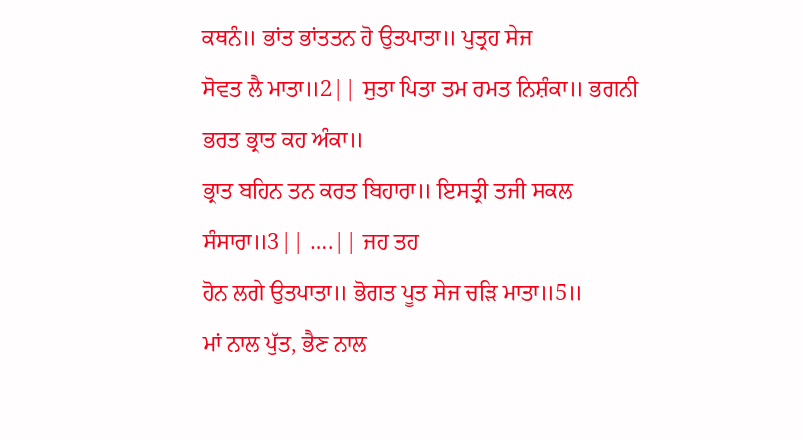ਕਥਨੰ॥ ਭਾਂਤ ਭਾਂਤਤਨ ਹੋ ਉਤਪਾਤਾ॥ ਪੁਤ੍ਰਹ ਸੇਜ
ਸੋਵਤ ਲੈ ਮਾਤਾ॥2|| ਸੁਤਾ ਪਿਤਾ ਤਮ ਰਮਤ ਨਿਸ਼ੰਕਾ॥ ਭਗਨੀ ਭਰਤ ਭ੍ਰਾਤ ਕਹ ਅੰਕਾ॥
ਭ੍ਰਾਤ ਬਹਿਨ ਤਨ ਕਰਤ ਬਿਹਾਰਾ॥ ਇਸਤ੍ਰੀ ਤਜੀ ਸਕਲ ਸੰਸਾਰਾ॥3|| ….|| ਜਹ ਤਹ
ਹੋਨ ਲਗੇ ਉਤਪਾਤਾ॥ ਭੋਗਤ ਪੂਤ ਸੇਜ ਚੜਿ ਮਾਤਾ॥5॥
ਮਾਂ ਨਾਲ ਪੁੱਤ, ਭੈਣ ਨਾਲ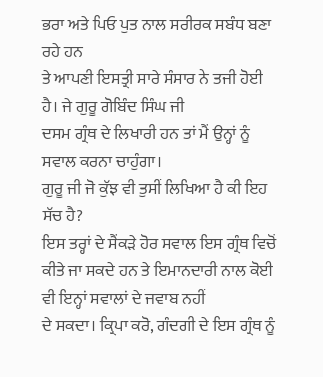ਭਰਾ ਅਤੇ ਪਿਓ ਪੁਤ ਨਾਲ ਸਰੀਰਕ ਸਬੰਧ ਬਣਾ ਰਹੇ ਹਨ
ਤੇ ਆਪਣੀ ਇਸਤ੍ਰੀ ਸਾਰੇ ਸੰਸਾਰ ਨੇ ਤਜੀ ਹੋਈ ਹੈ। ਜੇ ਗੁਰੂ ਗੋਬਿੰਦ ਸਿੰਘ ਜੀ
ਦਸਮ ਗ੍ਰੰਥ ਦੇ ਲਿਖਾਰੀ ਹਨ ਤਾਂ ਮੈਂ ਉਨ੍ਹਾਂ ਨੂੰ ਸਵਾਲ ਕਰਨਾ ਚਾਹੁੰਗਾ।
ਗੁਰੂ ਜੀ ਜੋ ਕੁੱਝ ਵੀ ਤੁਸੀਂ ਲਿਖਿਆ ਹੈ ਕੀ ਇਹ
ਸੱਚ ਹੈ?
ਇਸ ਤਰ੍ਹਾਂ ਦੇ ਸੈਂਕੜੇ ਹੋਰ ਸਵਾਲ ਇਸ ਗ੍ਰੰਥ ਵਿਚੋਂ
ਕੀਤੇ ਜਾ ਸਕਦੇ ਹਨ ਤੇ ਇਮਾਨਦਾਰੀ ਨਾਲ ਕੋਈ ਵੀ ਇਨ੍ਹਾਂ ਸਵਾਲਾਂ ਦੇ ਜਵਾਬ ਨਹੀਂ
ਦੇ ਸਕਦਾ। ਕ੍ਰਿਪਾ ਕਰੋ, ਗੰਦਗੀ ਦੇ ਇਸ ਗ੍ਰੰਥ ਨੂੰ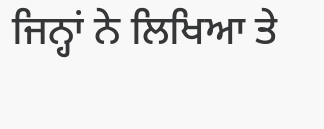ਜਿਨ੍ਹਾਂ ਨੇ ਲਿਖਿਆ ਤੇ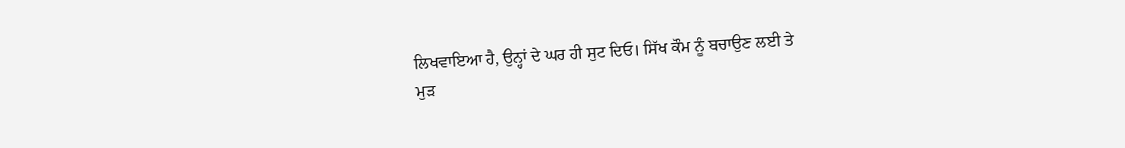ਲਿਖਵਾਇਆ ਹੈ, ਉਨ੍ਹਾਂ ਦੇ ਘਰ ਹੀ ਸੁਟ ਦਿਓ। ਸਿੱਖ ਕੌਮ ਨੂੰ ਬਚਾਉਣ ਲਈ ਤੇ
ਮੁੜ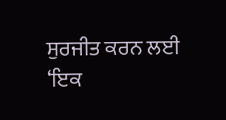ਸੁਰਜੀਤ ਕਰਨ ਲਈ ‘ਇਕ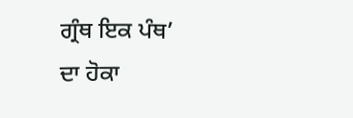ਗ੍ਰੰਥ ਇਕ ਪੰਥ’
ਦਾ ਹੋਕਾ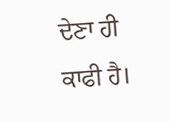ਦੇਣਾ ਹੀ ਕਾਫੀ ਹੈ।